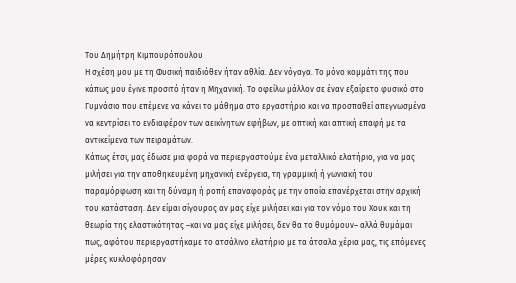Του Δημήτρη Κιμπουρόπουλου
Η σχέση μου με τη Φυσική παιδιόθεν ήταν αθλία. Δεν νόγαγα. Το μόνο κομμάτι της που κάπως μου έγινε προσιτό ήταν η Μηχανική. Το οφείλω μάλλον σε έναν εξαίρετο φυσικό στο Γυμνάσιο που επέμενε να κάνει το μάθημα στο εργαστήριο και να προσπαθεί απεγνωσμένα να κεντρίσει το ενδιαφέρον των αεικίνητων εφήβων, με οπτική και απτική επαφή με τα αντικείμενα των πειραμάτων.
Κάπως έτσι, μας έδωσε μια φορά να περιεργαστούμε ένα μεταλλικό ελατήριο, για να μας μιλήσει για την αποθηκευμένη μηχανική ενέργεια, τη γραμμική ή γωνιακή του παραμόρφωση και τη δύναμη ή ροπή επαναφοράς με την οποία επανέρχεται στην αρχική του κατάσταση. Δεν είμαι σίγουρος αν μας είχε μιλήσει και για τον νόμο του Χουκ και τη θεωρία της ελαστικότητας –και να μας είχε μιλήσει, δεν θα το θυμόμουν– αλλά θυμάμαι πως, αφότου περιεργαστήκαμε το ατσάλινο ελατήριο με τα άτσαλα χέρια μας, τις επόμενες μέρες κυκλοφόρησαν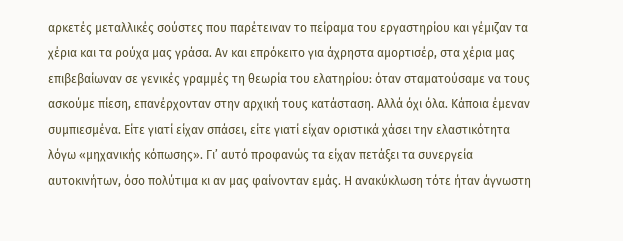αρκετές μεταλλικές σούστες που παρέτειναν το πείραμα του εργαστηρίου και γέμιζαν τα χέρια και τα ρούχα μας γράσα. Αν και επρόκειτο για άχρηστα αμορτισέρ, στα χέρια μας επιβεβαίωναν σε γενικές γραμμές τη θεωρία του ελατηρίου: όταν σταματούσαμε να τους ασκούμε πίεση, επανέρχονταν στην αρχική τους κατάσταση. Αλλά όχι όλα. Κάποια έμεναν συμπιεσμένα. Είτε γιατί είχαν σπάσει, είτε γιατί είχαν οριστικά χάσει την ελαστικότητα λόγω «μηχανικής κόπωσης». Γι’ αυτό προφανώς τα είχαν πετάξει τα συνεργεία αυτοκινήτων, όσο πολύτιμα κι αν μας φαίνονταν εμάς. Η ανακύκλωση τότε ήταν άγνωστη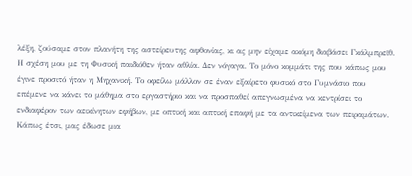λέξη, ζούσαμε στον πλανήτη της αστείρευτης αφθονίας, κι ας μην είχαμε ακόμη διαβάσει Γκάλμπρεϊθ.
Η σχέση μου με τη Φυσική παιδιόθεν ήταν αθλία. Δεν νόγαγα. Το μόνο κομμάτι της που κάπως μου έγινε προσιτό ήταν η Μηχανική. Το οφείλω μάλλον σε έναν εξαίρετο φυσικό στο Γυμνάσιο που επέμενε να κάνει το μάθημα στο εργαστήριο και να προσπαθεί απεγνωσμένα να κεντρίσει το ενδιαφέρον των αεικίνητων εφήβων, με οπτική και απτική επαφή με τα αντικείμενα των πειραμάτων.
Κάπως έτσι, μας έδωσε μια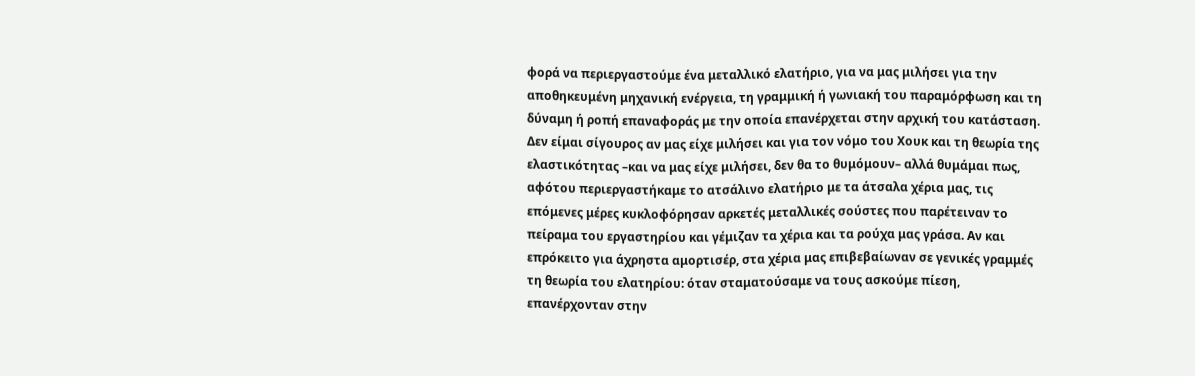φορά να περιεργαστούμε ένα μεταλλικό ελατήριο, για να μας μιλήσει για την αποθηκευμένη μηχανική ενέργεια, τη γραμμική ή γωνιακή του παραμόρφωση και τη δύναμη ή ροπή επαναφοράς με την οποία επανέρχεται στην αρχική του κατάσταση. Δεν είμαι σίγουρος αν μας είχε μιλήσει και για τον νόμο του Χουκ και τη θεωρία της ελαστικότητας –και να μας είχε μιλήσει, δεν θα το θυμόμουν– αλλά θυμάμαι πως, αφότου περιεργαστήκαμε το ατσάλινο ελατήριο με τα άτσαλα χέρια μας, τις επόμενες μέρες κυκλοφόρησαν αρκετές μεταλλικές σούστες που παρέτειναν το πείραμα του εργαστηρίου και γέμιζαν τα χέρια και τα ρούχα μας γράσα. Αν και επρόκειτο για άχρηστα αμορτισέρ, στα χέρια μας επιβεβαίωναν σε γενικές γραμμές τη θεωρία του ελατηρίου: όταν σταματούσαμε να τους ασκούμε πίεση, επανέρχονταν στην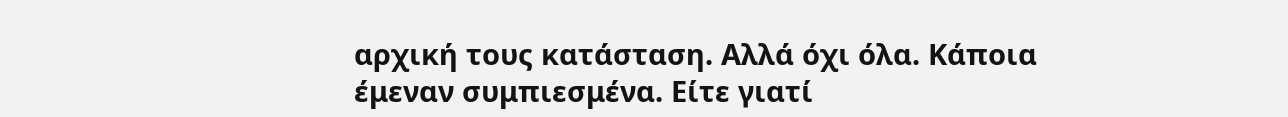αρχική τους κατάσταση. Αλλά όχι όλα. Κάποια έμεναν συμπιεσμένα. Είτε γιατί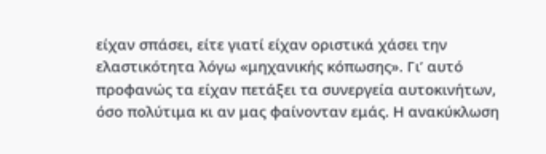είχαν σπάσει, είτε γιατί είχαν οριστικά χάσει την ελαστικότητα λόγω «μηχανικής κόπωσης». Γι’ αυτό προφανώς τα είχαν πετάξει τα συνεργεία αυτοκινήτων, όσο πολύτιμα κι αν μας φαίνονταν εμάς. Η ανακύκλωση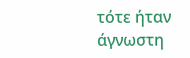τότε ήταν άγνωστη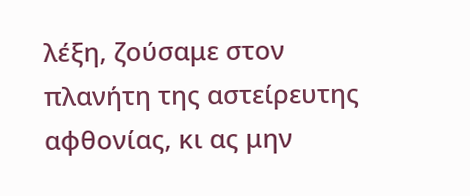λέξη, ζούσαμε στον πλανήτη της αστείρευτης αφθονίας, κι ας μην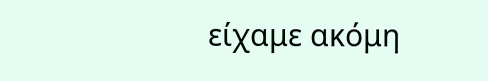είχαμε ακόμη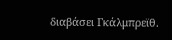διαβάσει Γκάλμπρεϊθ.